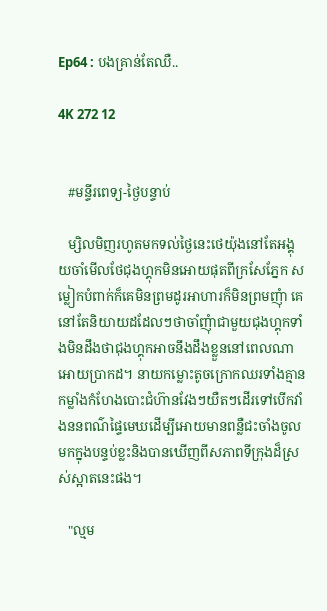Ep64 : បងគ្រាន់តែឈឺ..

4K 272 12


   #មន្ទីរពេទ្យ-ថ្ងៃបន្ទាប់

   ម្សិលមិញរហូតមកទល់ថ្ងៃនេះថេយ៉ុងនៅតែអង្គុយចាំមើលថែជុងហ្គុកមិនអោយផុតពីក្រសែភ្នែក សម្លៀកបំពាក់ក៏គេមិនព្រមដូរអាហារក៏មិនព្រមញុំា គេនៅតែនិយាយដដែលៗថាចាំញុំាជាមួយជុងហ្គុកទាំងមិនដឹងថាជុងហ្គុកអាចនឹងដឹងខ្លួននៅពេលណាអោយប្រាកដ។ នាយកម្លោះតូចក្រោកឈរទាំងគ្មានកម្លាំងកំហែងបោះជំហ៊ានវែងៗយឺតៗដើរទៅបើកវាំងននពណ៌ផ្ទៃមេឃដើម្បីអោយមានពន្លឺជះចាំងចូលមកក្នុងបន្ទប់ខ្លះនិងបានឃើញពីសភាពទីក្រុងដ៏ស្រស់ស្អាតនេះផង។

   "ល្មម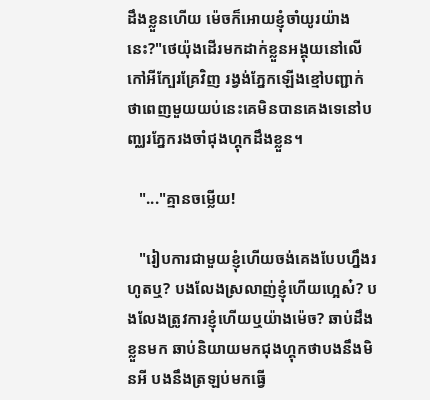ដឹងខ្លួនហើយ ម៉េចក៏អោយខ្ញុំចាំយូរយ៉ាងនេះ?"ថេយ៉ុងដើរមកដាក់ខ្លួនអង្គុយនៅលើកៅអីក្បែរគ្រែវិញ រង្វង់ភ្នែកឡើងខ្មៅបញ្ជាក់ថាពេញមួយយប់នេះគេមិនបានគេងទេនៅបញ្ឈរភ្នែករងចាំជុងហ្គុកដឹងខ្លួន។

   "..."គ្មានចម្លើយ!

   "រៀបការជាមួយខ្ញុំហើយចង់គេងបែបហ្នឹងរហូតឬ? បងលែងស្រលាញ់ខ្ញុំហើយហ្អេស៎? បងលែងត្រូវការខ្ញុំហើយឬយ៉ាងម៉េច? ឆាប់ដឹងខ្លួនមក ឆាប់និយាយមកជុងហ្គុកថាបងនឹងមិនអី បងនឹងត្រឡប់មកធ្វើ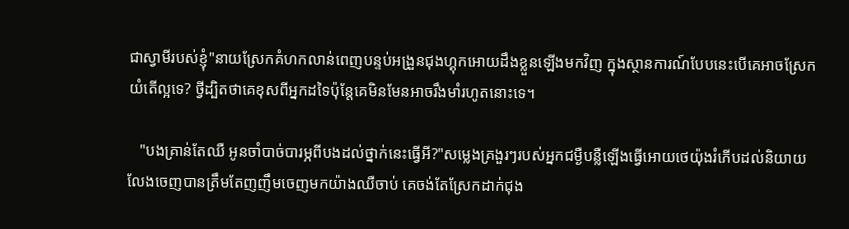ជាស្វាមីរបស់ខ្ញុំ"នាយស្រែកគំហកលាន់ពេញបន្ទប់អង្រួនជុងហ្គុកអោយដឹងខ្លួនឡើងមកវិញ ក្នុងស្ថានការណ៍បែបនេះបើគេអាចស្រែកយំតើល្អទេ? ថ្វីដ្បិតថាគេខុសពីអ្នកដទៃប៉ុន្តែគេមិនមែនអាចរឹងមាំរហូតនោះទេ។

   "បងគ្រាន់តែឈឺ អូនចាំបាច់បារម្ភពីបងដល់ថ្នាក់នេះធ្វើអី?"សម្លេងគ្រងួរៗរបស់អ្នកជម្ងឺបន្លឺឡើងធ្វើអោយថេយ៉ុងរំភើបដល់និយាយលែងចេញបានត្រឹមតែញញឹមចេញមកយ៉ាងឈឺចាប់ គេចង់តែស្រែកដាក់ជុង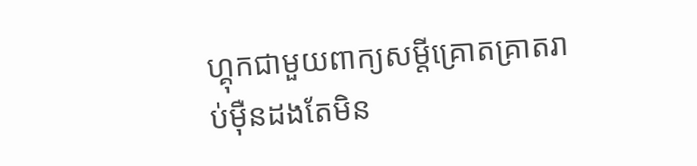ហ្គុកជាមួយពាក្យសម្តីគ្រោតគ្រាតរាប់មុឺនដងតែមិន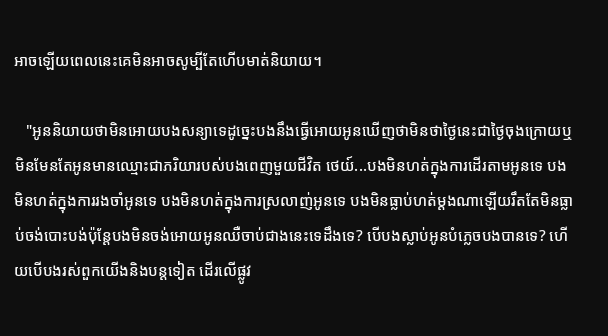អាចឡើយពេលនេះគេមិនអាចសូម្បីតែហើបមាត់និយាយ។

   "អូននិយាយថាមិនអោយបងសន្យាទេដូច្នេះបងនឹងធ្វើអោយអូនឃើញថាមិនថាថ្ងៃនេះជាថ្ងៃចុងក្រោយឬមិនមែនតែអូនមានឈ្មោះជាភរិយារបស់បងពេញមួយជីវិត ថេយ៍...បងមិនហត់ក្នុងការដើរតាមអូនទេ បងមិនហត់ក្នុងការរងចាំអូនទេ បងមិនហត់ក្នុងការស្រលាញ់អូនទេ បងមិនធ្លាប់ហត់ម្តងណាឡើយរឹតតែមិនធ្លាប់ចង់បោះបង់ប៉ុន្តែបងមិនចង់អោយអូនឈឺចាប់ជាងនេះទេដឹងទេ? បើបងស្លាប់អូនបំភ្លេចបងបានទេ? ហើយបើបងរស់ពួកយើងនិងបន្តទៀត ដើរលើផ្លូវ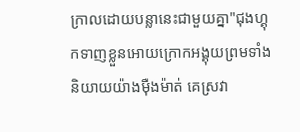ក្រាលដោយបន្លានេះជាមួយគ្នា"ជុងហ្គុកទាញខ្លួនអោយក្រោកអង្គុយព្រមទាំងនិយាយយ៉ាងមុឺងម៉ាត់ គេស្រវា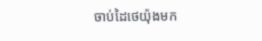ចាប់ដៃថេយ៉ុងមក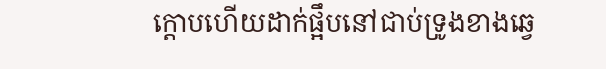ក្តោបហើយដាក់ផ្អឹបនៅជាប់ទ្រូងខាងឆ្វេ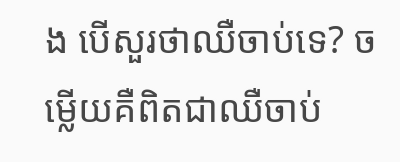ង បើសួរថាឈឺចាប់ទេ? ចម្លើយគឺពិតជាឈឺចាប់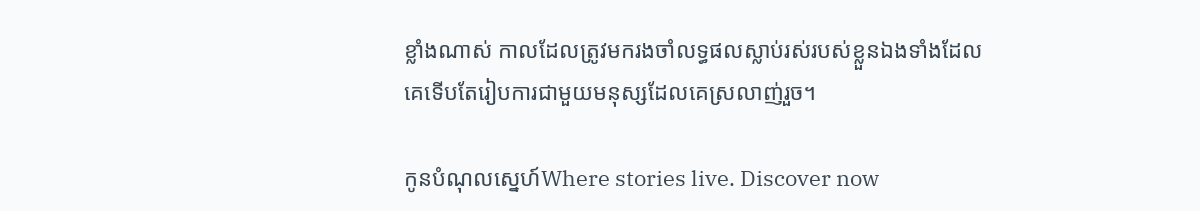ខ្លាំងណាស់ កាលដែលត្រូវមករងចាំលទ្ធផលស្លាប់រស់របស់ខ្លួនឯងទាំងដែលគេទើបតែរៀបការជាមួយមនុស្សដែលគេស្រលាញ់រួច។

កូនបំណុលស្នេហ៍Where stories live. Discover now